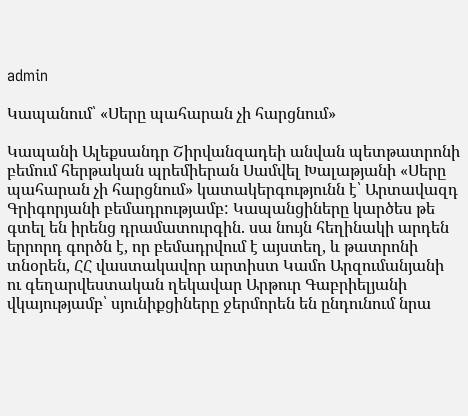admin

Կապանում՝ «Սերը պահարան չի հարցնում»

Կապանի Ալեքսանդր Շիրվանզադեի անվան պետթատրոնի բեմում հերթական պրեմիերան Սամվել Խալաթյանի «Սերը պահարան չի հարցնում» կատակերգությունն է՝ Արտավազդ Գրիգորյանի բեմադրությամբ: Կապանցիները կարծես թե գտել են իրենց դրամատուրգին. սա նույն հեղինակի արդեն երրորդ գործն է, որ բեմադրվում է այստեղ, և թատրոնի տնօրեն, ՀՀ վաստակավոր արտիստ Կամո Արզումանյանի ու գեղարվեստական ղեկավար Արթուր Գաբրիելյանի վկայությամբ՝ սյունիքցիները ջերմորեն են ընդունում նրա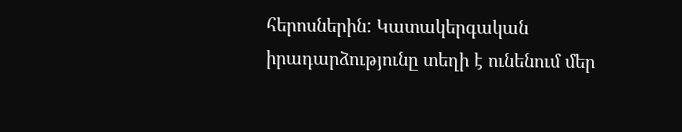հերոսներին: Կատակերգական իրադարձությունը տեղի է ունենում մեր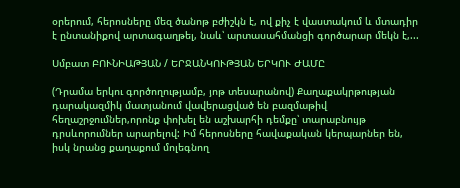օրերում, հերոսները մեզ ծանոթ բժիշկն է, ով քիչ է վաստակում և մտադիր է ընտանիքով արտագաղթել, նաև՝ արտասահմանցի գործարար մեկն է,...

Սմբատ ԲՈՒՆԻԱԹՅԱՆ / ԵՐՋԱՆԿՈՒԹՅԱՆ ԵՐԿՈՒ ԺԱՄԸ

(Դրամա երկու գործողությամբ, յոթ տեսարանով) Քաղաքակրթության դարակազմիկ մատյանում վավերացված են բազմաթիվ հեղաշրջումներ,որոնք փոխել են աշխարհի դեմքը՝ տարաբնույթ դրսևորումներ արարելով: Իմ հերոսները հավաքական կերպարներ են, իսկ նրանց քաղաքում մոլեգնող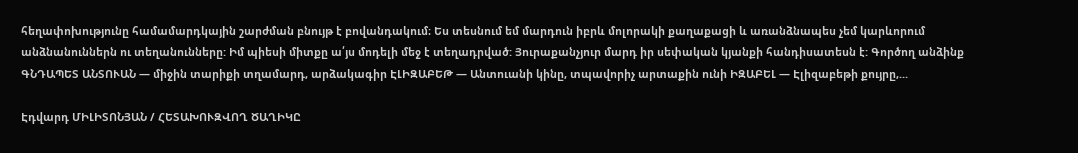հեղափոխությունը համամարդկային շարժման բնույթ է բովանդակում։ Ես տեսնում եմ մարդուն իբրև մոլորակի քաղաքացի և առանձնապես չեմ կարևորում անձնանուններն ու տեղանունները: Իմ պիեսի միտքը ա՛յս մոդելի մեջ է տեղադրված: Յուրաքանչյուր մարդ իր սեփական կյանքի հանդիսատեսն է: Գործող անձինք ԳՆԴԱՊԵՏ ԱՆՏՈՒԱՆ — միջին տարիքի տղամարդ, արձակագիր ԷԼԻԶԱԲԵԹ — Անտուանի կինը, տպավորիչ արտաքին ունի ԻԶԱԲԵԼ — Էլիզաբեթի քույրը,...

Էդվարդ ՄԻԼԻՏՈՆՅԱՆ / ՀԵՏԱԽՈՒԶՎՈՂ ԾԱՂԻԿԸ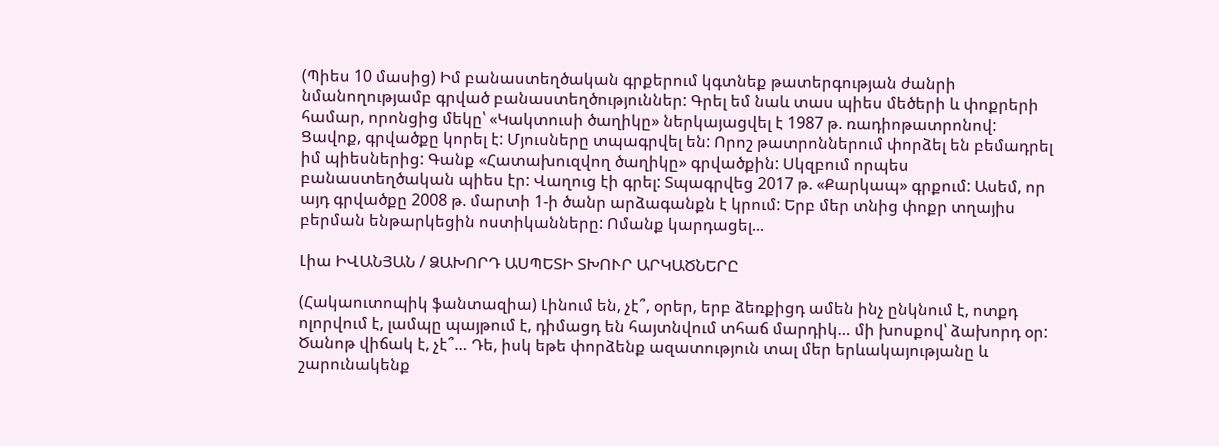(Պիես 10 մասից) Իմ բանաստեղծական գրքերում կգտնեք թատերգության ժանրի նմանողությամբ գրված բանաստեղծություններ: Գրել եմ նաև տաս պիես մեծերի և փոքրերի համար, որոնցից մեկը՝ «Կակտուսի ծաղիկը» ներկայացվել է 1987 թ. ռադիոթատրոնով: Ցավոք, գրվածքը կորել է: Մյուսները տպագրվել են: Որոշ թատրոններում փորձել են բեմադրել իմ պիեսներից: Գանք «Հատախուզվող ծաղիկը» գրվածքին: Սկզբում որպես բանաստեղծական պիես էր: Վաղուց էի գրել: Տպագրվեց 2017 թ. «Քարկապ» գրքում: Ասեմ, որ այդ գրվածքը 2008 թ. մարտի 1-ի ծանր արձագանքն է կրում: Երբ մեր տնից փոքր տղայիս բերման ենթարկեցին ոստիկանները: Ոմանք կարդացել...

Լիա ԻՎԱՆՅԱՆ / ՁԱԽՈՐԴ ԱՍՊԵՏԻ ՏԽՈՒՐ ԱՐԿԱԾՆԵՐԸ

(Հակաուտոպիկ ֆանտազիա) Լինում են, չէ՞, օրեր, երբ ձեռքիցդ ամեն ինչ ընկնում է, ոտքդ ոլորվում է, լամպը պայթում է, դիմացդ են հայտնվում տհաճ մարդիկ… մի խոսքով՝ ձախորդ օր: Ծանոթ վիճակ է, չէ՞… Դե, իսկ եթե փորձենք ազատություն տալ մեր երևակայությանը և շարունակենք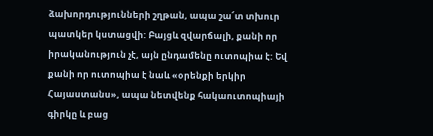ձախորդությունների շղթան, ապա շա՜տ տխուր պատկեր կստացվի: Բայցև զվարճալի, քանի որ իրականություն չէ, այն ընդամենը ուտոպիա է: Եվ քանի որ ուտոպիա է նաև «օրենքի երկիր Հայաստանս», ապա նետվենք հակաուտոպիայի գիրկը և բաց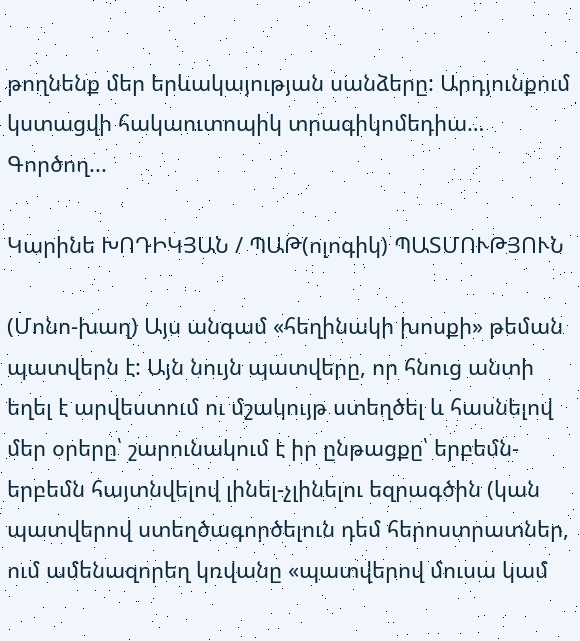թողնենք մեր երևակայության սանձերը: Արդյունքում կստացվի հակաուտոպիկ տրագիկոմեդիա…   Գործող...

Կարինե ԽՈԴԻԿՅԱՆ / ՊԱԹ(ոլոգիկ) ՊԱՏՄՈՒԹՅՈՒՆ

(Մոնո-խաղ) Այս անգամ «հեղինակի խոսքի» թեման պատվերն է: Այն նույն պատվերը, որ հնուց անտի եղել է արվեստում ու մշակույթ ստեղծել և հասնելով մեր օրերը՝ շարունակում է իր ընթացքը՝ երբեմն-երբեմն հայտնվելով լինել-չլինելու եզրագծին (կան պատվերով ստեղծագործելուն դեմ հերոստրատներ, ում ամենազորեղ կռվանը «պատվերով մուսա կամ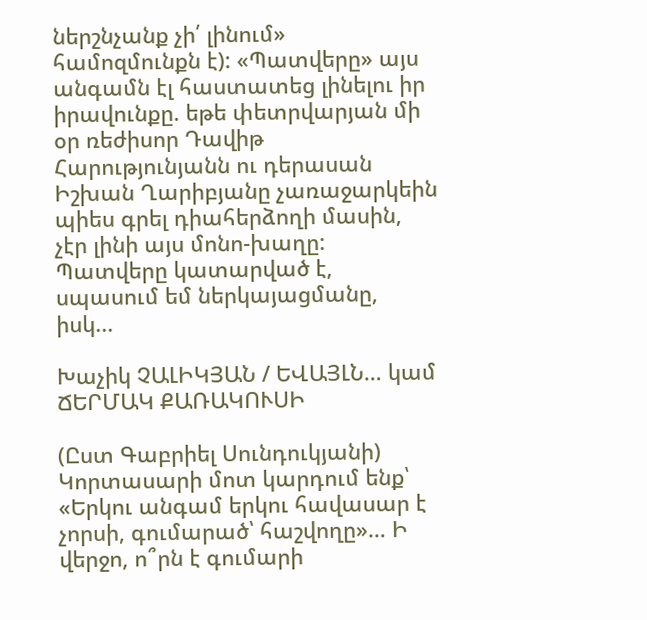ներշնչանք չի՛ լինում» համոզմունքն է): «Պատվերը» այս անգամն էլ հաստատեց լինելու իր իրավունքը. եթե փետրվարյան մի օր ռեժիսոր Դավիթ Հարությունյանն ու դերասան Իշխան Ղարիբյանը չառաջարկեին պիես գրել դիահերձողի մասին, չէր լինի այս մոնո-խաղը: Պատվերը կատարված է, սպասում եմ ներկայացմանը, իսկ...

Խաչիկ ՉԱԼԻԿՅԱՆ / ԵՎԱՅԼՆ… կամ ՃԵՐՄԱԿ ՔԱՌԱԿՈՒՍԻ

(Ըստ Գաբրիել Սունդուկյանի) Կորտասարի մոտ կարդում ենք՝ «Երկու անգամ երկու հավասար է չորսի, գումարած՝ հաշվողը»… Ի վերջո, ո՞րն է գումարի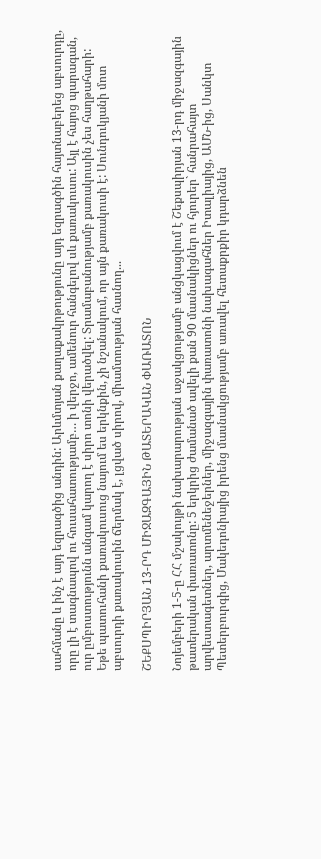սահմանը և ինչ է այդ եզրագծից անդին: Արևմտյան քաղաքակրթությունը այդ եզրագծին հայտնաբերեց աբսուրդը, որը լի է տագնապով ու հուսահատությամբ… ի վերջո, ամենուր հանգելով սև քառակուսու: Այլ է հայոց պարագան, ուր ըմբոստությունն անգամ կարող է սիրո տոնի վերածվել: Տրամաբանությամբ քառակուսին չես հաղթահարի: Եթե պատուհանի քառակուսուց նայում ես երկնքին, չի նշանակում, որ այն քառակուսի է: Սունդուկյանի մոտ աբսուրդի քառակուսին ճերմակ է, լցված սիրով, միամտության հասնող...

ՇԵՔՍՊԻՐՅԱՆ 13-ՐԴ ՄԻՋԱԶԳԱՅԻՆ ԹԱՏԵՐԱԿԱՆ ՓԱՌԱՏՈՆ

Նոյեմբերի 1-5-ը ՀՀ մշակույթի նախարարության աջակցությամբ անցկացվում է Շեքսպիրյան 13-րդ միջազգային թատերական փառատոնը: 5 երկրից ժամանած ավելի քան 90 մասնակիցներ ու հյուրեր` հանրահայտ արվեստագետներ, արտմենեջերներ, միջազգային փառատոնի նախագահներ Իտալիայից, ԱՄՆ-ից, Սանկտ Պետերբուրգից, Մակեդոնիայից իրենց մասնակցությամբ առավել հետաքրքիր կդարձնեն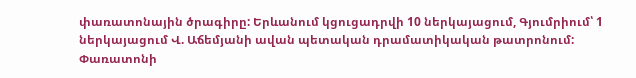փառատոնային ծրագիրը: Երևանում կցուցադրվի 10 ներկայացում, Գյումրիում՝ 1 ներկայացում Վ. Աճեմյանի ավան պետական դրամատիկական թատրոնում: Փառատոնի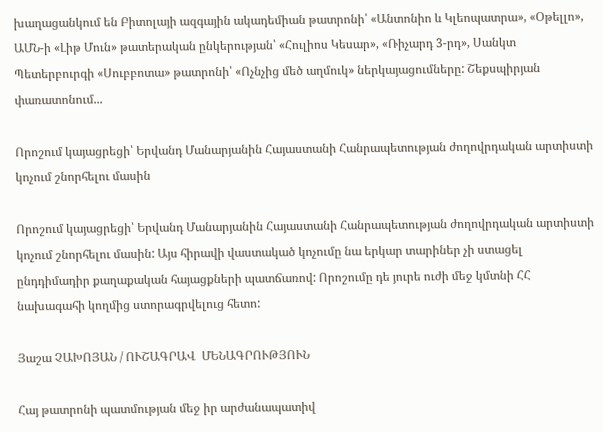խաղացանկում են Բիտոլայի ազգային ակադեմիան թատրոնի՝ «Անտոնիո և Կլեոպատրա», «Օթելլո», ԱՄՆ-ի «Լիթ Մուն» թատերական ընկերության՝ «Հուլիոս Կեսար», «Ռիչարդ 3-րդ», Սանկտ Պետերբուրգի «Սուբբոտա» թատրոնի՝ «Ոչնչից մեծ աղմուկ» ներկայացումները: Շեքսպիրյան փառատոնում...

Որոշում կայացրեցի՝ Երվանդ Մանարյանին Հայաստանի Հանրապետության ժողովրդական արտիստի կոչում շնորհելու մասին

Որոշում կայացրեցի՝ Երվանդ Մանարյանին Հայաստանի Հանրապետության ժողովրդական արտիստի կոչում շնորհելու մասին: Այս հիրավի վաստակած կոչումը նա երկար տարիներ չի ստացել ընդդիմադիր քաղաքական հայացքների պատճառով: Որոշումը դե յուրե ուժի մեջ կմտնի ՀՀ նախագահի կողմից ստորագրվելուց հետո:

Յաշա ՉԱԽՈՅԱՆ / ՈՒՇԱԳՐԱՎ  ՄԵՆԱԳՐՈՒԹՅՈՒՆ

Հայ թատրոնի պատմության մեջ իր արժանապատիվ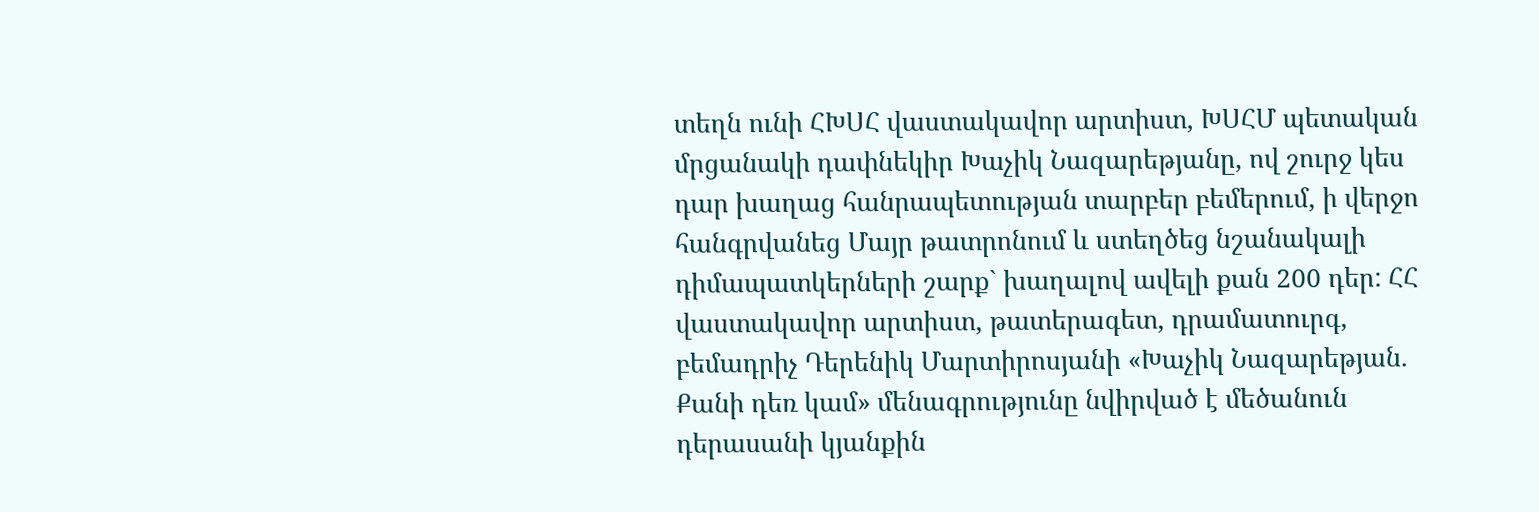տեղն ունի ՀԽՍՀ վաստակավոր արտիստ, ԽՍՀՄ պետական մրցանակի դափնեկիր Խաչիկ Նազարեթյանը, ով շուրջ կես դար խաղաց հանրապետության տարբեր բեմերում, ի վերջո հանգրվանեց Մայր թատրոնում և ստեղծեց նշանակալի դիմապատկերների շարք` խաղալով ավելի քան 200 դեր: ՀՀ վաստակավոր արտիստ, թատերագետ, դրամատուրգ, բեմադրիչ Դերենիկ Մարտիրոսյանի «Խաչիկ Նազարեթյան. Քանի դեռ կամ» մենագրությունը նվիրված է մեծանուն դերասանի կյանքին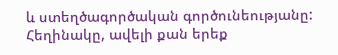և ստեղծագործական գործունեությանը: Հեղինակը, ավելի քան երեք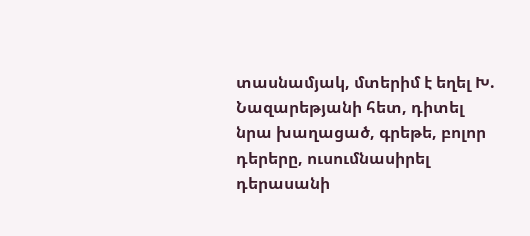տասնամյակ, մտերիմ է եղել Խ. Նազարեթյանի հետ, դիտել նրա խաղացած, գրեթե, բոլոր դերերը, ուսումնասիրել դերասանի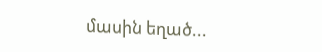մասին եղած...